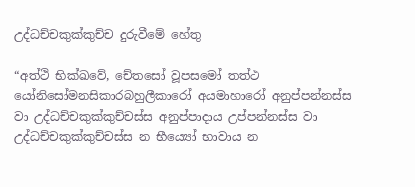උද්ධච්චකුක්කුච්ච දුරුවීමේ හේතු

“අත්ථි භික්ඛවේ, චේතසෝ වූපසමෝ තත්ථ යෝනිසෝමනසිකාරබහුලීකාරෝ අයමාහාරෝ අනුප්පන්නස්ස වා උද්ධච්චකුක්කුච්චස්ස අනුප්පාදාය උප්පන්නස්ස වා උද්ධච්චකුක්කුච්චස්ස න භීය්‍යෝ භාවාය න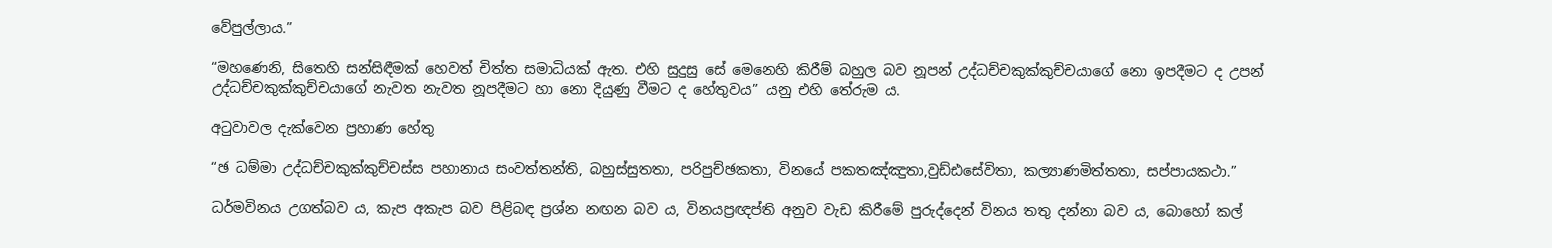වේපුල්ලාය.”

“මහණෙනි, සිතෙහි සන්සිඳීමක් හෙවත් චිත්ත සමාධියක් ඇත. එහි සුදුසු සේ මෙනෙහි කිරීම් බහුල බව නූපන් උද්ධච්චකුක්කුච්චයාගේ නො ඉපදීමට ද උපන් උද්ධච්චකුක්කුච්චයාගේ නැවත නැවත නූපදීමට හා නො දියුණු වීමට ද හේතුවය” යනු එහි තේරුම ය.

අටුවාවල දැක්වෙන ප්‍ර‍හාණ හේතු

“ඡ ධම්මා උද්ධච්චකුක්කුච්චස්ස පහානාය සංවත්තන්ති, බහුස්සුතතා, පරිපුච්ඡකතා, විනයේ පකතඤ්ඤුතා,වුඩ්ඪසේවිතා, කල්‍යාණමිත්තතා, සප්පායකථා.”

ධර්මවිනය උගත්බව ය, කැප අකැප බව පිළිබඳ ප්‍ර‍ශ්න නඟන බව ය, විනයප්‍ර‍ඥප්ති අනුව වැඩ කිරීමේ පුරුද්දෙන් විනය තතු දන්නා බව ය, බොහෝ කල්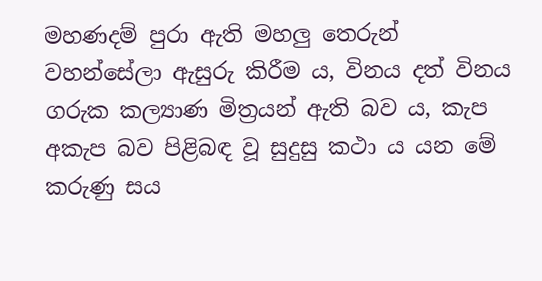මහණදම් පුරා ඇති මහලු තෙරුන් වහන්සේලා ඇසුරු කිරීම ය, විනය දත් විනය ගරුක කල්‍යාණ මිත්‍ර‍යන් ඇති බව ය, කැප අකැප බව පිළිබඳ වූ සුදුසු කථා ය යන මේ කරුණු සය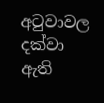අටුවාවල දක්වා ඇති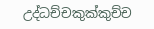උද්ධච්චකුක්කුච්ච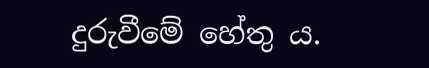දුරුවීමේ හේතු ය.